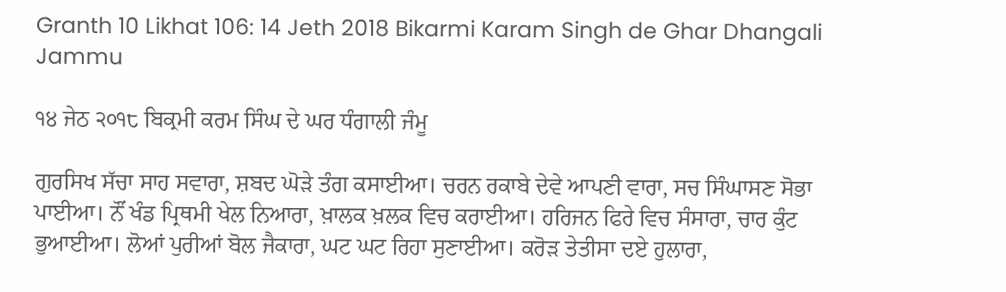Granth 10 Likhat 106: 14 Jeth 2018 Bikarmi Karam Singh de Ghar Dhangali Jammu

੧੪ ਜੇਠ ੨੦੧੮ ਬਿਕ੍ਰਮੀ ਕਰਮ ਸਿੰਘ ਦੇ ਘਰ ਧੰਗਾਲੀ ਜੰਮੂ

ਗੁਰਸਿਖ ਸੱਚਾ ਸਾਹ ਸਵਾਰਾ, ਸ਼ਬਦ ਘੋੜੇ ਤੰਗ ਕਸਾਈਆ। ਚਰਨ ਰਕਾਬੇ ਦੇਵੇ ਆਪਣੀ ਵਾਰਾ, ਸਚ ਸਿੰਘਾਸਣ ਸੋਭਾ ਪਾਈਆ। ਨੌਂ ਖੰਡ ਪ੍ਰਿਥਮੀ ਖੇਲ ਨਿਆਰਾ, ਖ਼ਾਲਕ ਖ਼ਲਕ ਵਿਚ ਕਰਾਈਆ। ਹਰਿਜਨ ਫਿਰੇ ਵਿਚ ਸੰਸਾਰਾ, ਚਾਰ ਕੁੰਟ ਭੁਆਈਆ। ਲੋਆਂ ਪੁਰੀਆਂ ਬੋਲ ਜੈਕਾਰਾ, ਘਟ ਘਟ ਰਿਹਾ ਸੁਣਾਈਆ। ਕਰੋੜ ਤੇਤੀਸਾ ਦਏ ਹੁਲਾਰਾ,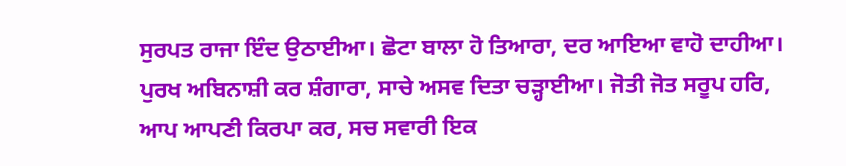ਸੁਰਪਤ ਰਾਜਾ ਇੰਦ ਉਠਾਈਆ। ਛੋਟਾ ਬਾਲਾ ਹੋ ਤਿਆਰਾ, ਦਰ ਆਇਆ ਵਾਹੋ ਦਾਹੀਆ। ਪੁਰਖ ਅਬਿਨਾਸ਼ੀ ਕਰ ਸ਼ੰਗਾਰਾ, ਸਾਚੇ ਅਸਵ ਦਿਤਾ ਚੜ੍ਹਾਈਆ। ਜੋਤੀ ਜੋਤ ਸਰੂਪ ਹਰਿ, ਆਪ ਆਪਣੀ ਕਿਰਪਾ ਕਰ, ਸਚ ਸਵਾਰੀ ਇਕ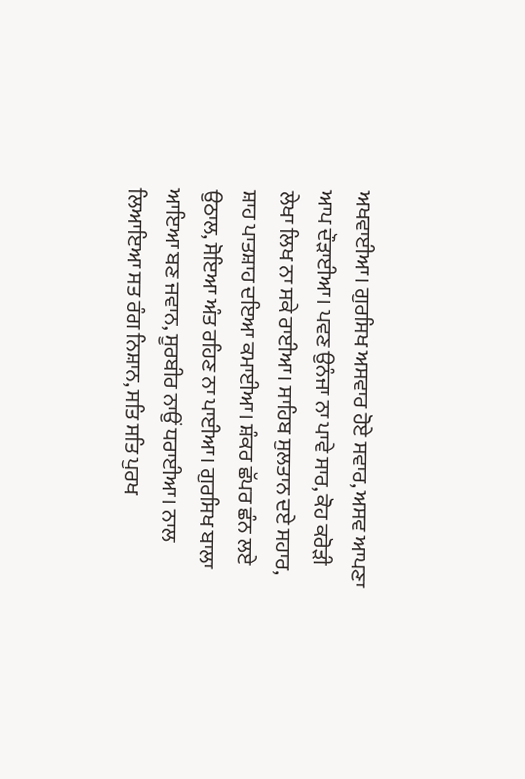ਅਖਵਾਈਆ। ਗੁਰਸਿਖ ਅਸਵਾਰ ਹੋਏ ਸਵਾਰ, ਅਸਵ ਆਪਣਾ ਆਪ ਦੌੜਾਈਆ। ਪਵਣ ਉਨੰਜਾ ਨਾ ਪਾਵੇ ਸਾਰ, ਕੋਹ ਕਰੋੜੀ ਲੇਖਾ ਲਿਖ ਨਾ ਸਕੇ ਰਾਈਆ। ਸਾਹਿਬ ਸੁਲਤਾਨ ਦਏ ਸਹਾਰ, ਸ਼ਾਹ ਪਾਤਸ਼ਾਹ ਦਇਆ ਕਮਾਈਆ। ਸ਼ੰਕਰ ਛੱਪਰ ਛੰਨ ਲਏ ਉਠਾਲ, ਸੋਇਆ ਅੰਤ ਰਹਿਣ ਨਾ ਪਾਈਆ। ਗੁਰਸਿਖ ਬਾਲਾ ਆਇਆ ਬਣ ਜਵਾਨ, ਸੂਰਬੀਰ ਨਾਉਂ ਧਰਾਈਆ। ਨਾਲ ਲਿਆਇਆ ਸਤ ਰੰਗ ਨਿਸ਼ਾਨ, ਸਤਿ ਸਤਿ ਪੁਰਖ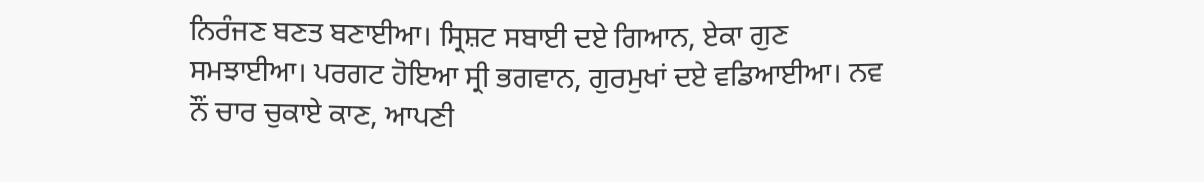ਨਿਰੰਜਣ ਬਣਤ ਬਣਾਈਆ। ਸ੍ਰਿਸ਼ਟ ਸਬਾਈ ਦਏ ਗਿਆਨ, ਏਕਾ ਗੁਣ ਸਮਝਾਈਆ। ਪਰਗਟ ਹੋਇਆ ਸ੍ਰੀ ਭਗਵਾਨ, ਗੁਰਮੁਖਾਂ ਦਏ ਵਡਿਆਈਆ। ਨਵ ਨੌਂ ਚਾਰ ਚੁਕਾਏ ਕਾਣ, ਆਪਣੀ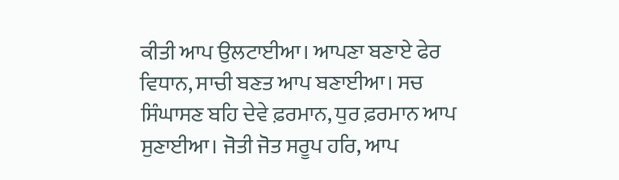ਕੀਤੀ ਆਪ ਉਲਟਾਈਆ। ਆਪਣਾ ਬਣਾਏ ਫੇਰ ਵਿਧਾਨ, ਸਾਚੀ ਬਣਤ ਆਪ ਬਣਾਈਆ। ਸਚ ਸਿੰਘਾਸਣ ਬਹਿ ਦੇਵੇ ਫ਼ਰਮਾਨ, ਧੁਰ ਫ਼ਰਮਾਨ ਆਪ ਸੁਣਾਈਆ। ਜੋਤੀ ਜੋਤ ਸਰੂਪ ਹਰਿ, ਆਪ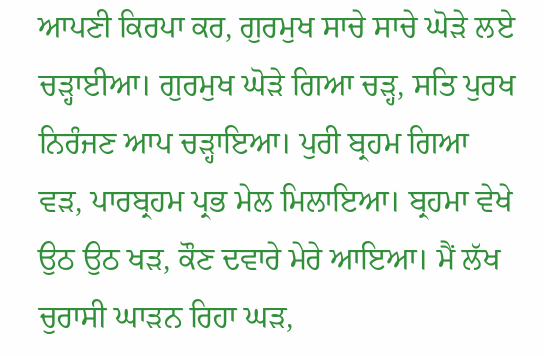ਆਪਣੀ ਕਿਰਪਾ ਕਰ, ਗੁਰਮੁਖ ਸਾਚੇ ਸਾਚੇ ਘੋੜੇ ਲਏ ਚੜ੍ਹਾਈਆ। ਗੁਰਮੁਖ ਘੋੜੇ ਗਿਆ ਚੜ੍ਹ, ਸਤਿ ਪੁਰਖ ਨਿਰੰਜਣ ਆਪ ਚੜ੍ਹਾਇਆ। ਪੁਰੀ ਬ੍ਰਹਮ ਗਿਆ ਵੜ, ਪਾਰਬ੍ਰਹਮ ਪ੍ਰਭ ਮੇਲ ਮਿਲਾਇਆ। ਬ੍ਰਹਮਾ ਵੇਖੇ ਉਠ ਉਠ ਖੜ, ਕੌਣ ਦਵਾਰੇ ਮੇਰੇ ਆਇਆ। ਮੈਂ ਲੱਖ ਚੁਰਾਸੀ ਘਾੜਨ ਰਿਹਾ ਘੜ,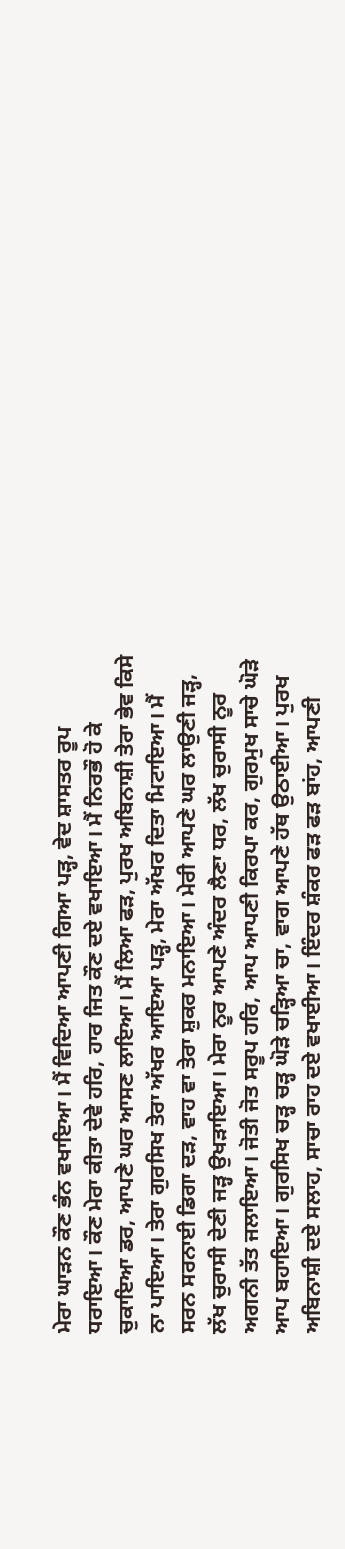ਮੇਰਾ ਘਾੜਨ ਕੌਣ ਭੰਨ ਵਖਾਇਆ। ਮੈਂ ਵਿਦਿਆ ਆਪਣੀ ਗਿਆ ਪੜ੍ਹ, ਵੇਦ ਸ਼ਾਸਤਰ ਰੂਪ ਧਰਾਇਆ। ਕੌਣ ਮੇਰਾ ਕੀਤਾ ਦੇਵੇ ਹਰਿ, ਹਾਰ ਜਿਤ ਕੌਣ ਦਏ ਵਖਾਇਆ। ਮੈਂ ਨਿਰਭੌ ਹੋ ਕੇ ਚੁਕਾਇਆ ਡਰ, ਆਪਣੇ ਘਰ ਆਸਣ ਲਾਇਆ। ਮੈਂ ਲਿਆ ਫੜ, ਪੁਰਖ ਅਬਿਨਾਸ਼ੀ ਤੇਰਾ ਭੇਵ ਕਿਸੇ ਨਾ ਪਾਇਆ। ਤੇਰਾ ਗੁਰਸਿਖ ਤੇਰਾ ਅੱਖਰ ਆਇਆ ਪੜ੍ਹ, ਮੇਰਾ ਅੱਖਰ ਦਿਤਾ ਮਿਟਾਇਆ। ਮੈਂ ਸਰਨ ਸਰਨਾਈ ਡਿਗਾ ਦੜ, ਵਾਹ ਵਾ ਤੇਰਾ ਸ਼ੁਕਰ ਮਨਾਇਆ। ਮੇਰੀ ਆਪਣੇ ਘਰ ਲਾਉਣੀ ਜੜ੍ਹ, ਲੱਖ ਚੁਰਾਸੀ ਦੇਣੀ ਜੜ੍ਹ ਉਖੜਾਇਆ। ਮੇਰਾ ਨੂਰ ਆਪਣੇ ਅੰਦਰ ਲੈਣਾ ਧਰ, ਲੱਖ ਚੁਰਾਸੀ ਨੂਰ ਅਗਨੀ ਤੱਤ ਜਲਾਇਆ। ਜੋਤੀ ਜੋਤ ਸਰੂਪ ਹਰਿ, ਆਪ ਆਪਣੀ ਕਿਰਪਾ ਕਰ, ਗੁਰਮੁਖ ਸਾਚੇ ਘੋੜੇ ਆਪ ਬਹਾਇਆ। ਗੁਰਸਿਖ ਚੜ੍ਹ ਚੜ੍ਹ ਘੋੜੇ ਚੜ੍ਹਿਆ ਚਾ, ਵਾਗ ਆਪਣੇ ਹੱਥ ਉਠਾਈਆ। ਪੁਰਖ ਅਬਿਨਾਸ਼ੀ ਦਏ ਸਲਾਹ, ਸਾਚਾ ਰਾਹ ਦਏ ਵਖਾਈਆ। ਇੰਦਰ ਸ਼ੰਕਰ ਫੜ ਫੜ ਬਾਂਹ, ਆਪਣੀ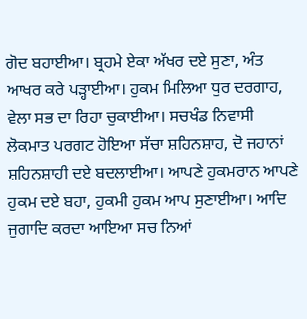ਗੋਦ ਬਹਾਈਆ। ਬ੍ਰਹਮੇ ਏਕਾ ਅੱਖਰ ਦਏ ਸੁਣਾ, ਅੰਤ ਆਖਰ ਕਰੇ ਪੜ੍ਹਾਈਆ। ਹੁਕਮ ਮਿਲਿਆ ਧੁਰ ਦਰਗਾਹ, ਵੇਲਾ ਸਭ ਦਾ ਰਿਹਾ ਚੁਕਾਈਆ। ਸਚਖੰਡ ਨਿਵਾਸੀ ਲੋਕਮਾਤ ਪਰਗਟ ਹੋਇਆ ਸੱਚਾ ਸ਼ਹਿਨਸ਼ਾਹ, ਦੋ ਜਹਾਨਾਂ ਸ਼ਹਿਨਸ਼ਾਹੀ ਦਏ ਬਦਲਾਈਆ। ਆਪਣੇ ਹੁਕਮਰਾਨ ਆਪਣੇ ਹੁਕਮ ਦਏ ਬਹਾ, ਹੁਕਮੀ ਹੁਕਮ ਆਪ ਸੁਣਾਈਆ। ਆਦਿ ਜੁਗਾਦਿ ਕਰਦਾ ਆਇਆ ਸਚ ਨਿਆਂ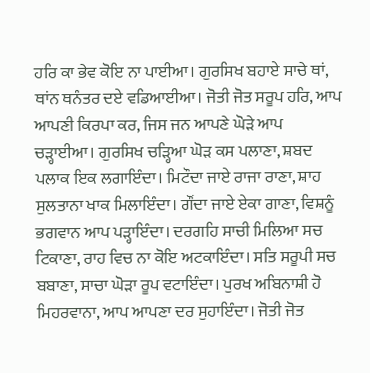ਹਰਿ ਕਾ ਭੇਵ ਕੋਇ ਨਾ ਪਾਈਆ। ਗੁਰਸਿਖ ਬਹਾਏ ਸਾਚੇ ਥਾਂ, ਥਾਂਨ ਥਨੰਤਰ ਦਏ ਵਡਿਆਈਆ। ਜੋਤੀ ਜੋਤ ਸਰੂਪ ਹਰਿ, ਆਪ ਆਪਣੀ ਕਿਰਪਾ ਕਰ, ਜਿਸ ਜਨ ਆਪਣੇ ਘੋੜੇ ਆਪ ਚੜ੍ਹਾਈਆ। ਗੁਰਸਿਖ ਚੜ੍ਹਿਆ ਘੋੜ ਕਸ ਪਲਾਣਾ, ਸ਼ਬਦ ਪਲਾਕ ਇਕ ਲਗਾਇੰਦਾ। ਮਿਟੌਦਾ ਜਾਏ ਰਾਜਾ ਰਾਣਾ, ਸ਼ਾਹ ਸੁਲਤਾਨਾ ਖਾਕ ਮਿਲਾਇੰਦਾ। ਗੌਂਦਾ ਜਾਏ ਏਕਾ ਗਾਣਾ, ਵਿਸ਼ਨੂੰ ਭਗਵਾਨ ਆਪ ਪੜ੍ਹਾਇੰਦਾ। ਦਰਗਹਿ ਸਾਚੀ ਮਿਲਿਆ ਸਚ ਟਿਕਾਣਾ, ਰਾਹ ਵਿਚ ਨਾ ਕੋਇ ਅਟਕਾਇੰਦਾ। ਸਤਿ ਸਰੂਪੀ ਸਚ ਬਬਾਣਾ, ਸਾਚਾ ਘੋੜਾ ਰੂਪ ਵਟਾਇੰਦਾ। ਪੁਰਖ ਅਬਿਨਾਸ਼ੀ ਹੋ ਮਿਹਰਵਾਨਾ, ਆਪ ਆਪਣਾ ਦਰ ਸੁਹਾਇੰਦਾ। ਜੋਤੀ ਜੋਤ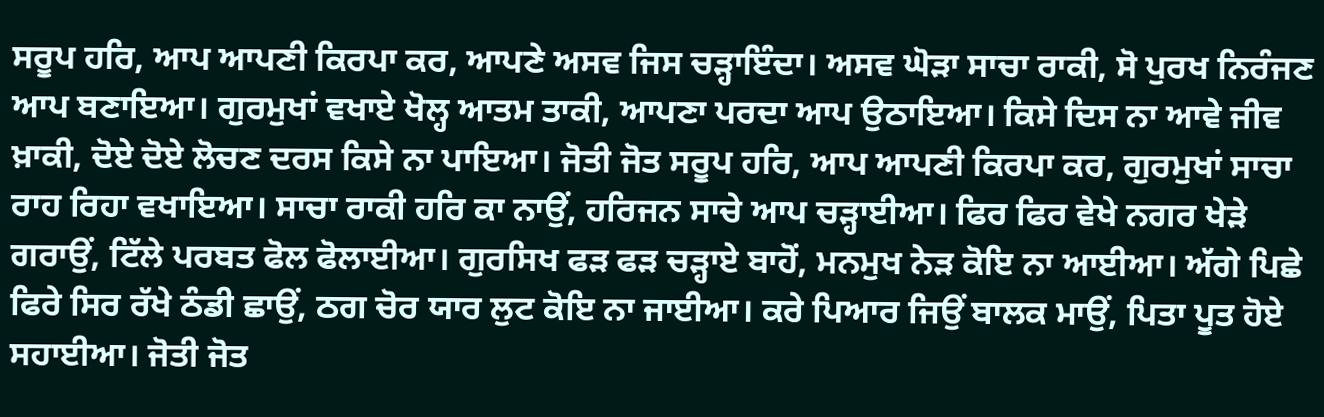ਸਰੂਪ ਹਰਿ, ਆਪ ਆਪਣੀ ਕਿਰਪਾ ਕਰ, ਆਪਣੇ ਅਸਵ ਜਿਸ ਚੜ੍ਹਾਇੰਦਾ। ਅਸਵ ਘੋੜਾ ਸਾਚਾ ਰਾਕੀ, ਸੋ ਪੁਰਖ ਨਿਰੰਜਣ ਆਪ ਬਣਾਇਆ। ਗੁਰਮੁਖਾਂ ਵਖਾਏ ਖੋਲ੍ਹ ਆਤਮ ਤਾਕੀ, ਆਪਣਾ ਪਰਦਾ ਆਪ ਉਠਾਇਆ। ਕਿਸੇ ਦਿਸ ਨਾ ਆਵੇ ਜੀਵ ਖ਼ਾਕੀ, ਦੋਏ ਦੋਏ ਲੋਚਣ ਦਰਸ ਕਿਸੇ ਨਾ ਪਾਇਆ। ਜੋਤੀ ਜੋਤ ਸਰੂਪ ਹਰਿ, ਆਪ ਆਪਣੀ ਕਿਰਪਾ ਕਰ, ਗੁਰਮੁਖਾਂ ਸਾਚਾ ਰਾਹ ਰਿਹਾ ਵਖਾਇਆ। ਸਾਚਾ ਰਾਕੀ ਹਰਿ ਕਾ ਨਾਉਂ, ਹਰਿਜਨ ਸਾਚੇ ਆਪ ਚੜ੍ਹਾਈਆ। ਫਿਰ ਫਿਰ ਵੇਖੇ ਨਗਰ ਖੇੜੇ ਗਰਾਉਂ, ਟਿੱਲੇ ਪਰਬਤ ਫੋਲ ਫੋਲਾਈਆ। ਗੁਰਸਿਖ ਫੜ ਫੜ ਚੜ੍ਹਾਏ ਬਾਹੋਂ, ਮਨਮੁਖ ਨੇੜ ਕੋਇ ਨਾ ਆਈਆ। ਅੱਗੇ ਪਿਛੇ ਫਿਰੇ ਸਿਰ ਰੱਖੇ ਠੰਡੀ ਛਾਉਂ, ਠਗ ਚੋਰ ਯਾਰ ਲੁਟ ਕੋਇ ਨਾ ਜਾਈਆ। ਕਰੇ ਪਿਆਰ ਜਿਉਂ ਬਾਲਕ ਮਾਉਂ, ਪਿਤਾ ਪੂਤ ਹੋਏ ਸਹਾਈਆ। ਜੋਤੀ ਜੋਤ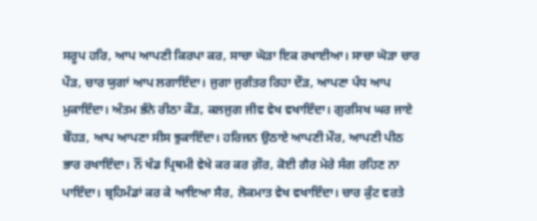ਸਰੂਪ ਹਰਿ, ਆਪ ਆਪਣੀ ਕਿਰਪਾ ਕਰ, ਸਾਚਾ ਘੋੜਾ ਇਕ ਰਖਾਈਆ। ਸਾਚਾ ਘੋੜਾ ਚਾਰ ਪੌੜ, ਚਾਰ ਯੁਗਾਂ ਆਪ ਲਗਾਇੰਦਾ। ਜੁਗਾ ਜੁਗੰਤਰ ਰਿਹਾ ਦੌੜ, ਆਪਣਾ ਪੰਧ ਆਪ ਮੁਕਾਇੰਦਾ। ਅੰਤਮ ਭੰਨੇ ਰੀਠਾ ਕੌੜ, ਕਲਜੁਗ ਜੀਵ ਵੇਖ ਵਖਾਇੰਦਾ। ਗੁਰਸਿਖ ਘਰ ਜਾਏ ਬੌਹੜ, ਆਪ ਆਪਣਾ ਸੀਸ ਝੁਕਾਇੰਦਾ। ਹਰਿਜਨ ਉਠਾਏ ਆਪਣੀ ਮੌਰ, ਆਪਣੀ ਪੀਠ ਭਾਰ ਰਖਾਇੰਦਾ। ਨੌਂ ਖੰਡ ਪ੍ਰਿਥਮੀ ਵੇਖੇ ਕਰ ਕਰ ਗ਼ੌਰ, ਕੋਈ ਗੈਰ ਮੇਰੇ ਸੰਗ ਰਹਿਣ ਨਾ ਪਾਇੰਦਾ। ਬ੍ਰਹਿਮੰਡਾਂ ਕਰ ਕੇ ਆਇਆ ਸੈਰ, ਲੋਕਮਾਤ ਵੇਖ ਵਖਾਇੰਦਾ। ਚਾਰ ਕੁੰਟ ਵਰਤੇ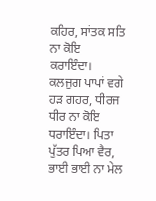ਕਹਿਰ, ਸਾਂਤਕ ਸਤਿ ਨਾ ਕੋਇ ਕਰਾਇੰਦਾ। ਕਲਜੁਗ ਪਾਪਾਂ ਵਗੇ ਹੜ ਗਹਰ, ਧੀਰਜ ਧੀਰ ਨਾ ਕੋਇ ਧਰਾਇੰਦਾ। ਪਿਤਾ ਪੁੱਤਰ ਪਿਆ ਵੈਰ, ਭਾਈ ਭਾਈ ਨਾ ਮੇਲ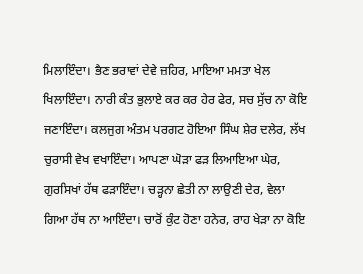ਮਿਲਾਇੰਦਾ। ਭੈਣ ਭਰਾਵਾਂ ਦੇਵੇ ਜ਼ਹਿਰ, ਮਾਇਆ ਮਮਤਾ ਖੇਲ ਖਿਲਾਇੰਦਾ। ਨਾਰੀ ਕੰਤ ਭੁਲਾਏ ਕਰ ਕਰ ਹੇਰ ਫੇਰ, ਸਚ ਸੁੱਚ ਨਾ ਕੋਇ ਜਣਾਇੰਦਾ। ਕਲਜੁਗ ਅੰਤਮ ਪਰਗਟ ਹੋਇਆ ਸਿੰਘ ਸ਼ੇਰ ਦਲੇਰ, ਲੱਖ ਚੁਰਾਸੀ ਵੇਖ ਵਖਾਇੰਦਾ। ਆਪਣਾ ਘੋੜਾ ਫੜ ਲਿਆਇਆ ਘੇਰ, ਗੁਰਸਿਖਾਂ ਹੱਥ ਫੜਾਇੰਦਾ। ਚੜ੍ਹਨਾ ਛੇਤੀ ਨਾ ਲਾਉਣੀ ਦੇਰ, ਵੇਲਾ ਗਿਆ ਹੱਥ ਨਾ ਆਇੰਦਾ। ਚਾਰੋਂ ਕੁੰਟ ਹੋਣਾ ਹਨੇਰ, ਰਾਹ ਖੇੜਾ ਨਾ ਕੋਇ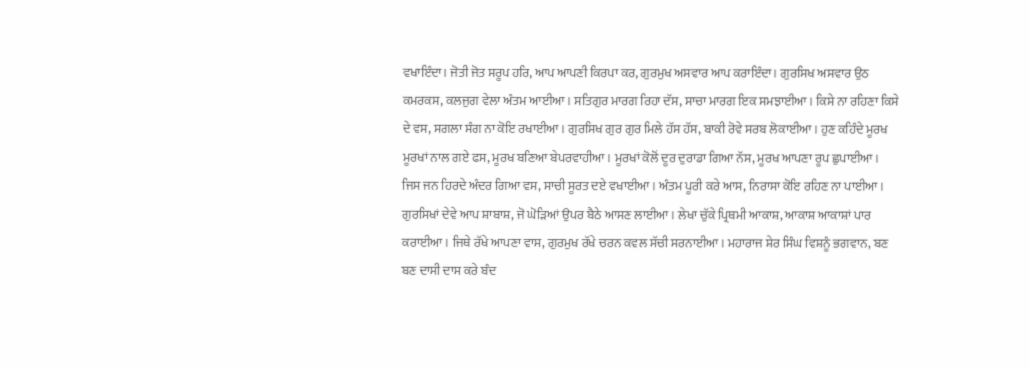ਵਖਾਇੰਦਾ। ਜੋਤੀ ਜੋਤ ਸਰੂਪ ਹਰਿ, ਆਪ ਆਪਣੀ ਕਿਰਪਾ ਕਰ, ਗੁਰਮੁਖ ਅਸਵਾਰ ਆਪ ਕਰਾਇੰਦਾ। ਗੁਰਸਿਖ ਅਸਵਾਰ ਉਠ ਕਮਰਕਸ, ਕਲਜੁਗ ਵੇਲਾ ਅੰਤਮ ਆਈਆ। ਸਤਿਗੁਰ ਮਾਰਗ ਰਿਹਾ ਦੱਸ, ਸਾਚਾ ਮਾਰਗ ਇਕ ਸਮਝਾਈਆ। ਕਿਸੇ ਨਾ ਰਹਿਣਾ ਕਿਸੇ ਦੇ ਵਸ, ਸਗਲਾ ਸੰਗ ਨਾ ਕੋਇ ਰਖਾਈਆ। ਗੁਰਸਿਖ ਗੁਰ ਗੁਰ ਮਿਲੇ ਹੱਸ ਹੱਸ, ਬਾਕੀ ਰੋਵੇ ਸਰਬ ਲੋਕਾਈਆ। ਹੁਣ ਕਹਿੰਦੇ ਮੂਰਖ ਮੂਰਖਾਂ ਨਾਲ ਗਏ ਫਸ, ਮੂਰਖ ਬਣਿਆ ਬੇਪਰਵਾਹੀਆ। ਮੂਰਖਾਂ ਕੋਲੋਂ ਦੂਰ ਦੁਰਾਡਾ ਗਿਆ ਨੱਸ, ਮੂਰਖ ਆਪਣਾ ਰੂਪ ਛੁਪਾਈਆ। ਜਿਸ ਜਨ ਹਿਰਦੇ ਅੰਦਰ ਗਿਆ ਵਸ, ਸਾਚੀ ਸੂਰਤ ਦਏ ਵਖਾਈਆ। ਅੰਤਮ ਪੂਰੀ ਕਰੇ ਆਸ, ਨਿਰਾਸਾ ਕੋਇ ਰਹਿਣ ਨਾ ਪਾਈਆ। ਗੁਰਸਿਖਾਂ ਦੇਵੇ ਆਪ ਸ਼ਾਬਾਸ਼, ਜੋ ਘੋੜਿਆਂ ਉਪਰ ਬੈਠੇ ਆਸਣ ਲਾਈਆ। ਲੇਖਾ ਚੁੱਕੇ ਪ੍ਰਿਥਮੀ ਆਕਾਸ਼, ਆਕਾਸ਼ ਆਕਾਸ਼ਾਂ ਪਾਰ ਕਰਾਈਆ। ਜਿਥੇ ਰੱਖੇ ਆਪਣਾ ਵਾਸ, ਗੁਰਮੁਖ ਰੱਖੇ ਚਰਨ ਕਵਲ ਸੱਚੀ ਸਰਨਾਈਆ। ਮਹਾਰਾਜ ਸ਼ੇਰ ਸਿੰਘ ਵਿਸ਼ਨੂੰ ਭਗਵਾਨ, ਬਣ ਬਣ ਦਾਸੀ ਦਾਸ ਕਰੇ ਬੰਦ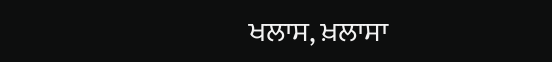ਖਲਾਸ, ਖ਼ਲਾਸਾ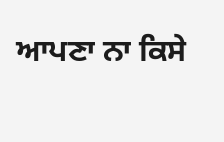ਆਪਣਾ ਨਾ ਕਿਸੇ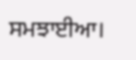ਸਮਝਾਈਆ।